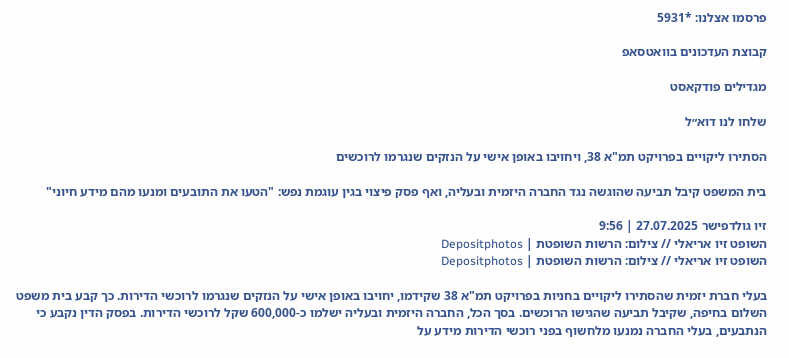פרסמו אצלנו: *5931

קבוצת העדכונים בוואטסאפ

מגדילים פודקאסט

שלחו לנו דוא״ל

הסתירו ליקויים בפרויקט תמ"א 38, ויחויבו באופן אישי על הנזקים שנגרמו לרוכשים

בית המשפט קיבל תביעה שהוגשה נגד החברה היזמית ובעליה, ואף פסק פיצוי בגין עוגמת נפש: "הטעו את התובעים ומנעו מהם מידע חיוני"

זיו גולדפישר 27.07.2025 | 9:56
השופט זיו אריאלי // צילום: הרשות השופטת | Depositphotos
השופט זיו אריאלי // צילום: הרשות השופטת | Depositphotos

בעלי חברת יזמית שהסתירו ליקויים בחניות בפרויקט תמ"א 38 שקידמו, יחויבו באופן אישי על הנזקים שנגרמו לרוכשי הדירות. כך קבע בית משפט השלום בחיפה, שקיבל תביעה שהגישו הרוכשים. בסך הכל, החברה היזמית ובעליה ישלמו כ-600,000 שקל לרוכשי הדירות. בפסק הדין נקבע כי הנתבעים, בעלי החברה נמנעו מלחשוף בפני רוכשי הדירות מידע על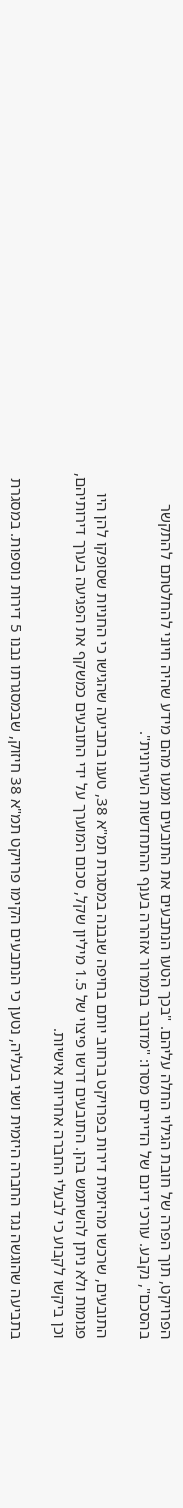הפרויקט, תוך הפרה של חובת הגילוי החלה עליהם. "בכך הטעו הנתבעים את התובעים ומנעו מהם מידע שהיה חיוני להחלטתם להתקשר בהסכם", נקבע. עורכי דינם של הדיירים מסרו: "מדובר בתמרור אזהרה בענף ההתחדשות העירונית".

התובעים, שרכשו מהיזמית דירות בפרויקט ברחוב יותם בחיפה שנבנה במסגרת תמ"א 38, טענו בתביעה שהגישו כי החניות שסופקו להן היו פגומות ולא ניתן להשתמש בהן. התובעים דרשו פיצוי של 1.5 מיליון שקל, סכום המוערך על ידי התובעים כמשקף את הפגיעה בערך דירותיהם, וכן ביקשו לקבוע כי לבעלי החברה אחריות אישיות.

בתביעה שהוגשה נגד החברה היזמית ושני בעליה, נטען כי הנתבעים הקימו פרויקט תמ"א 38 חיזוק, שבמסגרתו נבנו 5 דירות נוספות. במסגרת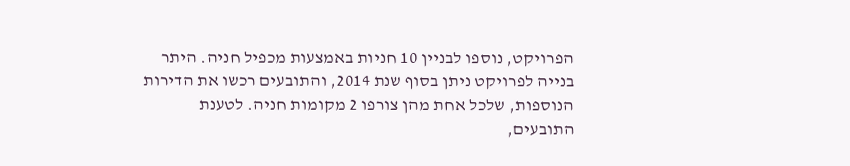הפרויקט, נוספו לבניין 10 חניות באמצעות מכפיל חניה. היתר בנייה לפרויקט ניתן בסוף שנת 2014, והתובעים רכשו את הדירות הנוספות, שלכל אחת מהן צורפו 2 מקומות חניה. לטענת התובעים,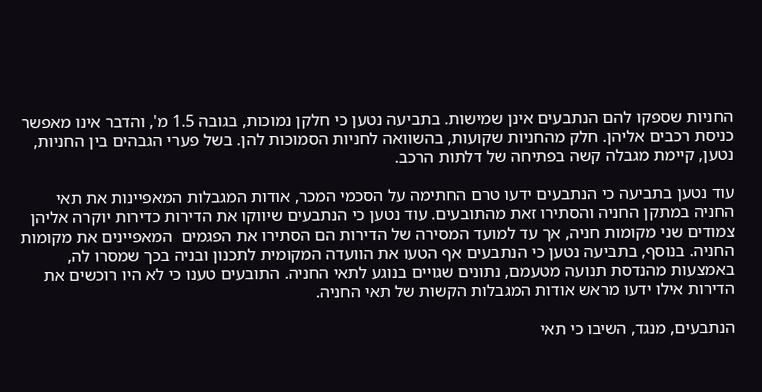החניות שספקו להם הנתבעים אינן שמישות. בתביעה נטען כי חלקן נמוכות, בגובה 1.5 מ', והדבר אינו מאפשר כניסת רכבים אליהן. חלק מהחניות שקועות, בהשוואה לחניות הסמוכות להן. בשל פערי הגבהים בין החניות, נטען, קיימת מגבלה קשה בפתיחה של דלתות הרכב.

עוד נטען בתביעה כי הנתבעים ידעו טרם החתימה על הסכמי המכר, אודות המגבלות המאפיינות את תאי החניה במתקן החניה והסתירו זאת מהתובעים. עוד נטען כי הנתבעים שיווקו את הדירות כדירות יוקרה אליהן צמודים שני מקומות חניה, אך עד למועד המסירה של הדירות הם הסתירו את הפגמים  המאפיינים את מקומות החניה. בנוסף, בתביעה נטען כי הנתבעים אף הטעו את הוועדה המקומית לתכנון ובניה בכך שמסרו לה, באמצעות מהנדסת תנועה מטעמם, נתונים שגויים בנוגע לתאי החניה. התובעים טענו כי לא היו רוכשים את הדירות אילו ידעו מראש אודות המגבלות הקשות של תאי החניה.

הנתבעים, מנגד, השיבו כי תאי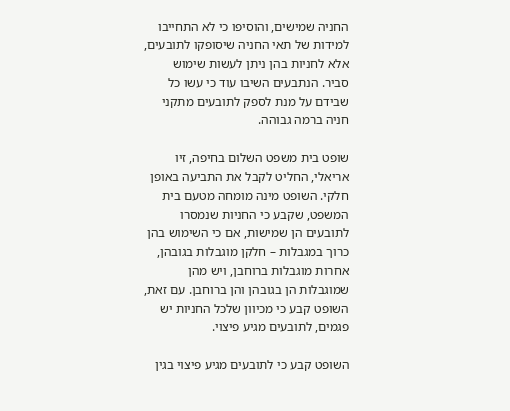החניה שמישים, והוסיפו כי לא התחייבו למידות של תאי החניה שיסופקו לתובעים, אלא לחניות בהן ניתן לעשות שימוש סביר. הנתבעים השיבו עוד כי עשו כל שבידם על מנת לספק לתובעים מתקני חניה ברמה גבוהה.

שופט בית משפט השלום בחיפה, זיו אריאלי, החליט לקבל את התביעה באופן חלקי. השופט מינה מומחה מטעם בית המשפט, שקבע כי החניות שנמסרו לתובעים הן שמישות, אם כי השימוש בהן כרוך במגבלות – חלקן מוגבלות בגובהן, אחרות מוגבלות ברוחבן, ויש מהן שמוגבלות הן בגובהן והן ברוחבן. עם זאת, השופט קבע כי מכיוון שלכל החניות יש פגמים, לתובעים מגיע פיצוי.

השופט קבע כי לתובעים מגיע פיצוי בגין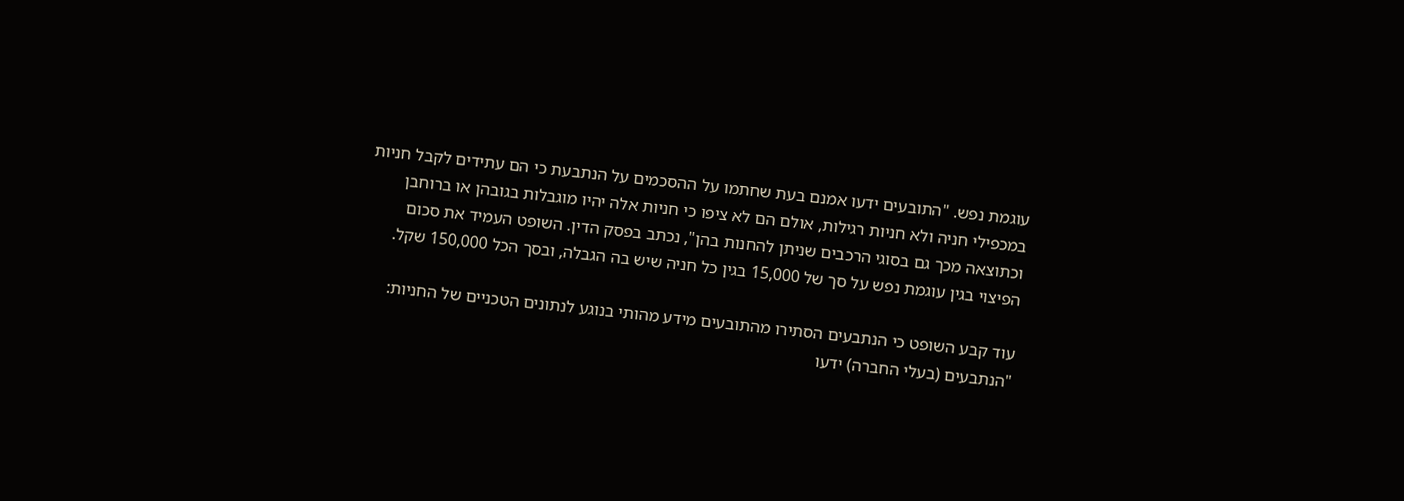עוגמת נפש. "התובעים ידעו אמנם בעת שחתמו על ההסכמים על הנתבעת כי הם עתידים לקבל חניות במכפילי חניה ולא חניות רגילות, אולם הם לא ציפו כי חניות אלה יהיו מוגבלות בגובהן או ברוחבן וכתוצאה מכך גם בסוגי הרכבים שניתן להחנות בהן", נכתב בפסק הדין. השופט העמיד את סכום הפיצוי בגין עוגמת נפש על סך של 15,000 בגין כל חניה שיש בה הגבלה, ובסך הכל 150,000 שקל.

עוד קבע השופט כי הנתבעים הסתירו מהתובעים מידע מהותי בנוגע לנתונים הטכניים של החניות: "הנתבעים (בעלי החברה) ידעו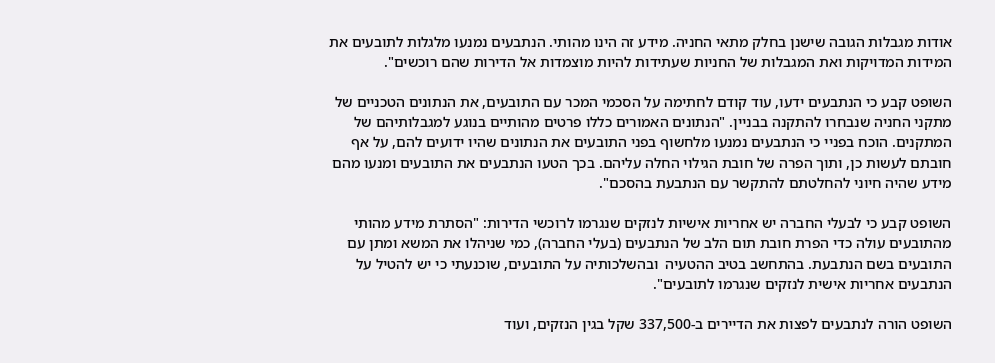אודות מגבלות הגובה שישנן בחלק מתאי החניה. מידע זה הינו מהותי. הנתבעים נמנעו מלגלות לתובעים את המידות המדויקות ואת המגבלות של החניות שעתידות להיות מוצמדות אל הדירות שהם רוכשים".

השופט קבע כי הנתבעים ידעו, עוד קודם לחתימה על הסכמי המכר עם התובעים, את הנתונים הטכניים של מתקני החניה שנבחרו להתקנה בבניין. "הנתונים האמורים כללו פרטים מהותיים בנוגע למגבלותיהם של המתקנים. הוכח בפניי כי הנתבעים נמנעו מלחשוף בפני התובעים את הנתונים שהיו ידועים להם, על אף חובתם לעשות כן, ותוך הפרה של חובת הגילוי החלה עליהם. בכך הטעו הנתבעים את התובעים ומנעו מהם מידע שהיה חיוני להחלטתם להתקשר עם הנתבעת בהסכם".

השופט קבע כי לבעלי החברה יש אחריות אישיות לנזקים שנגרמו לרוכשי הדירות: "הסתרת מידע מהותי מהתובעים עולה כדי הפרת חובת תום הלב של הנתבעים (בעלי החברה), כמי שניהלו את המשא ומתן עם התובעים בשם הנתבעת. בהתחשב בטיב ההטעיה  ובהשלכותיה על התובעים, שוכנעתי כי יש להטיל על הנתבעים אחריות אישית לנזקים שנגרמו לתובעים".

השופט הורה לנתבעים לפצות את הדיירים ב-337,500 שקל בגין הנזקים, ועוד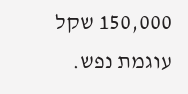150,000 שקל עוגמת נפש.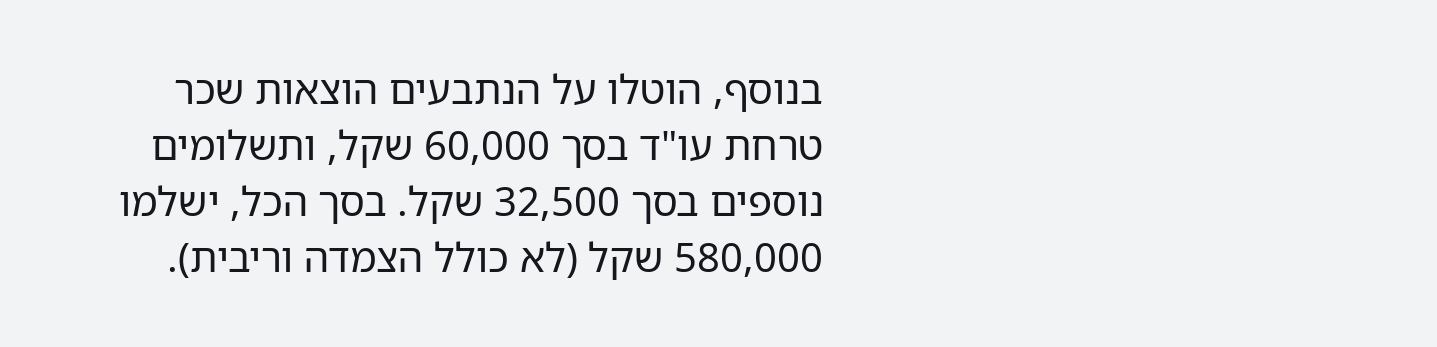בנוסף, הוטלו על הנתבעים הוצאות שכר טרחת עו"ד בסך 60,000 שקל, ותשלומים נוספים בסך 32,500 שקל. בסך הכל, ישלמו 580,000 שקל (לא כולל הצמדה וריבית).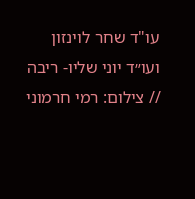עו"ד שחר לוינזון ועו״ד יוני שליו- ריבה // צילום: רמי חרמוני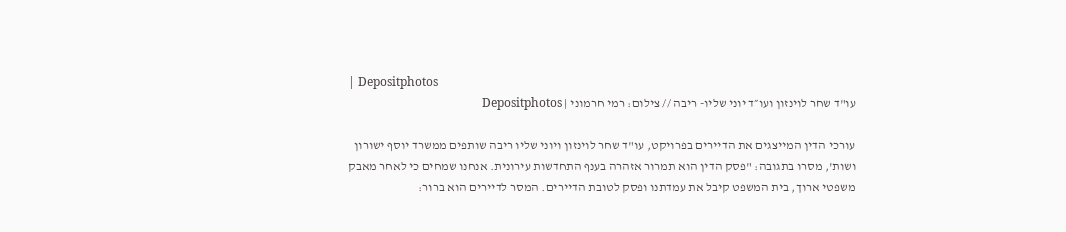| Depositphotos
עו"ד שחר לוינזון ועו״ד יוני שליו- ריבה // צילום: רמי חרמוני | Depositphotos

עורכי הדין המייצגים את הדיירים בפרויקט, עו"ד שחר לוינזון ויוני שליו ריבה שותפים ממשרד יוסף ישורון ושות', מסרו בתגובה: "פסק הדין הוא תמרור אזהרה בענף התחדשות עירונית. אנחנו שמחים כי לאחר מאבק משפטי ארוך, בית המשפט קיבל את עמדתנו ופסק לטובת הדיירים. המסר לדיירים הוא ברור: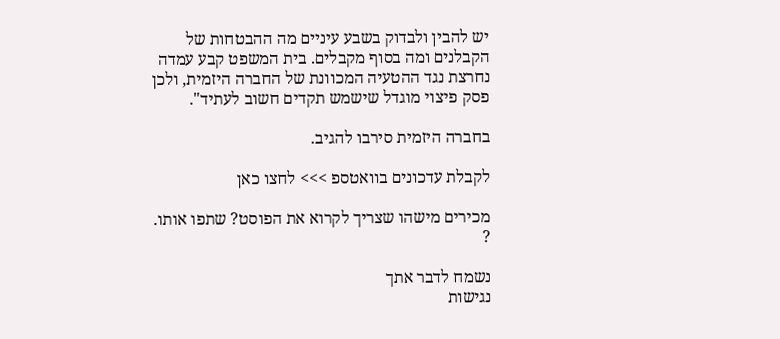יש להבין ולבדוק בשבע עיניים מה ההבטחות של הקבלנים ומה בסוף מקבלים. בית המשפט קבע עמדה נחרצת נגד ההטעיה המכוונת של החברה היזמית, ולכן פסק פיצוי מוגדל שישמש תקדים חשוב לעתיד".

בחברה היזמית סירבו להגיב.

לקבלת עדכונים בוואטספ >>> לחצו כאן

מכירים מישהו שצריך לקרוא את הפוסט? שתפו אותו. ?

נשמח לדבר אתך
נגישות